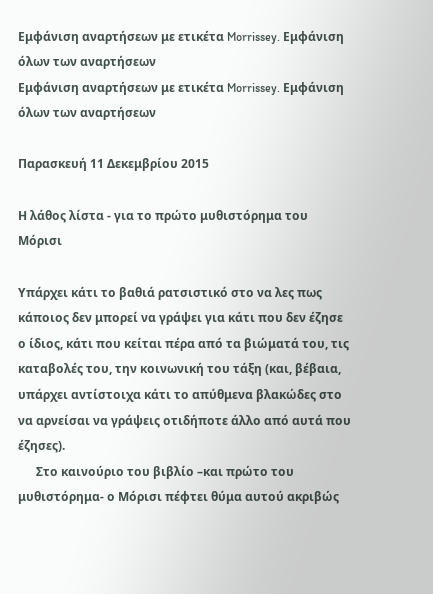Εμφάνιση αναρτήσεων με ετικέτα Morrissey. Εμφάνιση όλων των αναρτήσεων
Εμφάνιση αναρτήσεων με ετικέτα Morrissey. Εμφάνιση όλων των αναρτήσεων

Παρασκευή 11 Δεκεμβρίου 2015

Η λάθος λίστα - για το πρώτο μυθιστόρημα του Μόρισι

Υπάρχει κάτι το βαθιά ρατσιστικό στο να λες πως κάποιος δεν μπορεί να γράψει για κάτι που δεν έζησε ο ίδιος, κάτι που κείται πέρα από τα βιώματά του, τις καταβολές του, την κοινωνική του τάξη (και, βέβαια, υπάρχει αντίστοιχα κάτι το απύθμενα βλακώδες στο να αρνείσαι να γράψεις οτιδήποτε άλλο από αυτά που έζησες).
      Στο καινούριο του βιβλίο –και πρώτο του μυθιστόρημα- ο Μόρισι πέφτει θύμα αυτού ακριβώς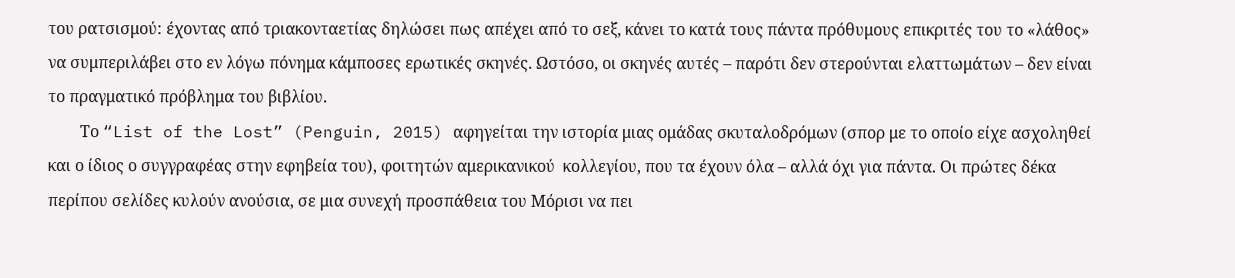του ρατσισμού: έχοντας από τριακονταετίας δηλώσει πως απέχει από το σεξ, κάνει το κατά τους πάντα πρόθυμους επικριτές του το «λάθος» να συμπεριλάβει στο εν λόγω πόνημα κάμποσες ερωτικές σκηνές. Ωστόσο, οι σκηνές αυτές – παρότι δεν στερούνται ελαττωμάτων – δεν είναι το πραγματικό πρόβλημα του βιβλίου.
        Το “List of the Lost” (Penguin, 2015) αφηγείται την ιστορία μιας ομάδας σκυταλοδρόμων (σπορ με το οποίο είχε ασχοληθεί και ο ίδιος ο συγγραφέας στην εφηβεία του), φοιτητών αμερικανικού  κολλεγίου, που τα έχουν όλα – αλλά όχι για πάντα. Οι πρώτες δέκα περίπου σελίδες κυλούν ανούσια, σε μια συνεχή προσπάθεια του Μόρισι να πει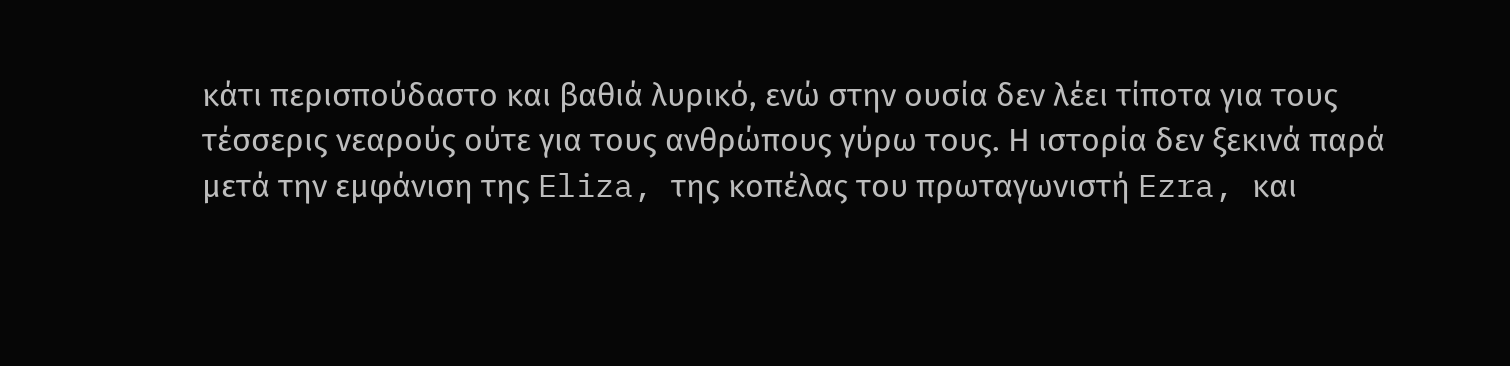κάτι περισπούδαστο και βαθιά λυρικό, ενώ στην ουσία δεν λέει τίποτα για τους τέσσερις νεαρούς ούτε για τους ανθρώπους γύρω τους. Η ιστορία δεν ξεκινά παρά μετά την εμφάνιση της Eliza, της κοπέλας του πρωταγωνιστή Ezra, και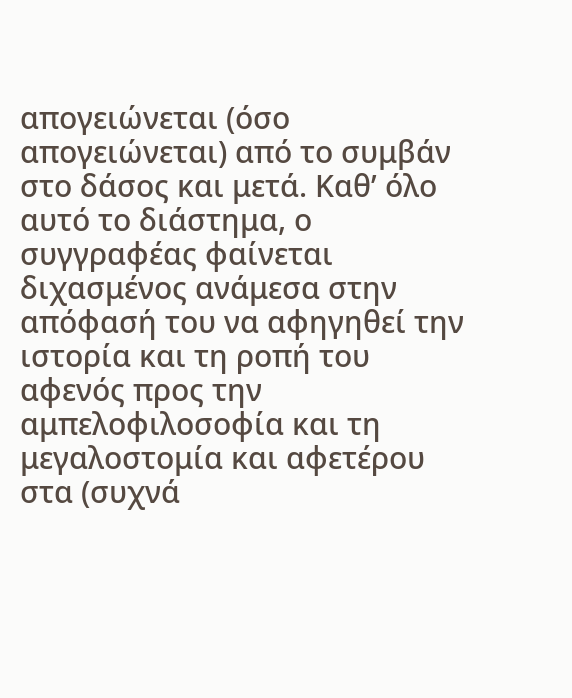απογειώνεται (όσο απογειώνεται) από το συμβάν στο δάσος και μετά. Καθ’ όλο αυτό το διάστημα, ο συγγραφέας φαίνεται διχασμένος ανάμεσα στην απόφασή του να αφηγηθεί την ιστορία και τη ροπή του αφενός προς την αμπελοφιλοσοφία και τη μεγαλοστομία και αφετέρου στα (συχνά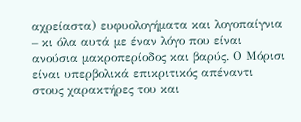αχρείαστα) ευφυολογήματα και λογοπαίγνια – κι όλα αυτά με έναν λόγο που είναι ανούσια μακροπερίοδος και βαρύς. Ο Μόρισι είναι υπερβολικά επικριτικός απέναντι στους χαρακτήρες του και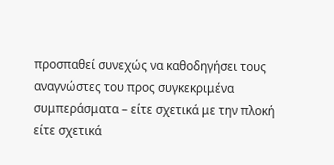προσπαθεί συνεχώς να καθοδηγήσει τους αναγνώστες του προς συγκεκριμένα συμπεράσματα – είτε σχετικά με την πλοκή είτε σχετικά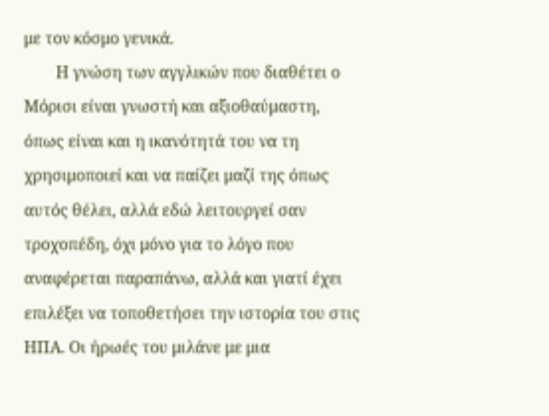με τον κόσμο γενικά.
        Η γνώση των αγγλικών που διαθέτει ο Μόρισι είναι γνωστή και αξιοθαύμαστη, όπως είναι και η ικανότητά του να τη χρησιμοποιεί και να παίζει μαζί της όπως αυτός θέλει, αλλά εδώ λειτουργεί σαν τροχοπέδη, όχι μόνο για το λόγο που αναφέρεται παραπάνω, αλλά και γιατί έχει επιλέξει να τοποθετήσει την ιστορία του στις ΗΠΑ. Οι ήρωές του μιλάνε με μια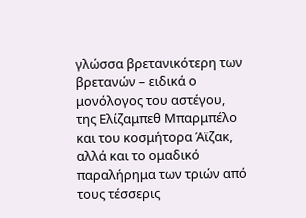γλώσσα βρετανικότερη των βρετανών – ειδικά ο μονόλογος του αστέγου, της Ελίζαμπεθ Μπαρμπέλο και του κοσμήτορα Άϊζακ, αλλά και το ομαδικό παραλήρημα των τριών από τους τέσσερις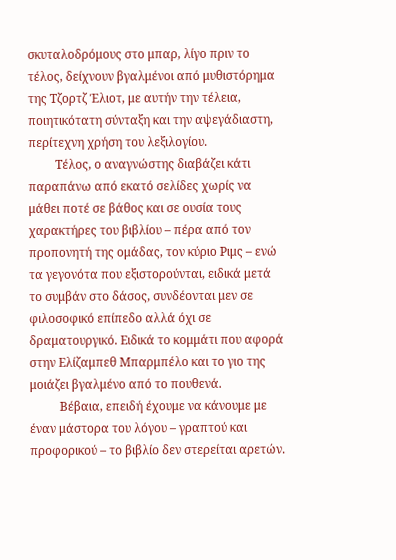σκυταλοδρόμους στο μπαρ, λίγο πριν το τέλος, δείχνουν βγαλμένοι από μυθιστόρημα της Τζορτζ Έλιοτ, με αυτήν την τέλεια, ποιητικότατη σύνταξη και την αψεγάδιαστη, περίτεχνη χρήση του λεξιλογίου.
         Τέλος, ο αναγνώστης διαβάζει κάτι παραπάνω από εκατό σελίδες χωρίς να μάθει ποτέ σε βάθος και σε ουσία τους χαρακτήρες του βιβλίου – πέρα από τον προπονητή της ομάδας, τον κύριο Ριμς – ενώ τα γεγονότα που εξιστορούνται, ειδικά μετά το συμβάν στο δάσος, συνδέονται μεν σε φιλοσοφικό επίπεδο αλλά όχι σε δραματουργικό. Ειδικά το κομμάτι που αφορά στην Ελίζαμπεθ Μπαρμπέλο και το γιο της μοιάζει βγαλμένο από το πουθενά.
          Βέβαια, επειδή έχουμε να κάνουμε με έναν μάστορα του λόγου – γραπτού και προφορικού – το βιβλίο δεν στερείται αρετών.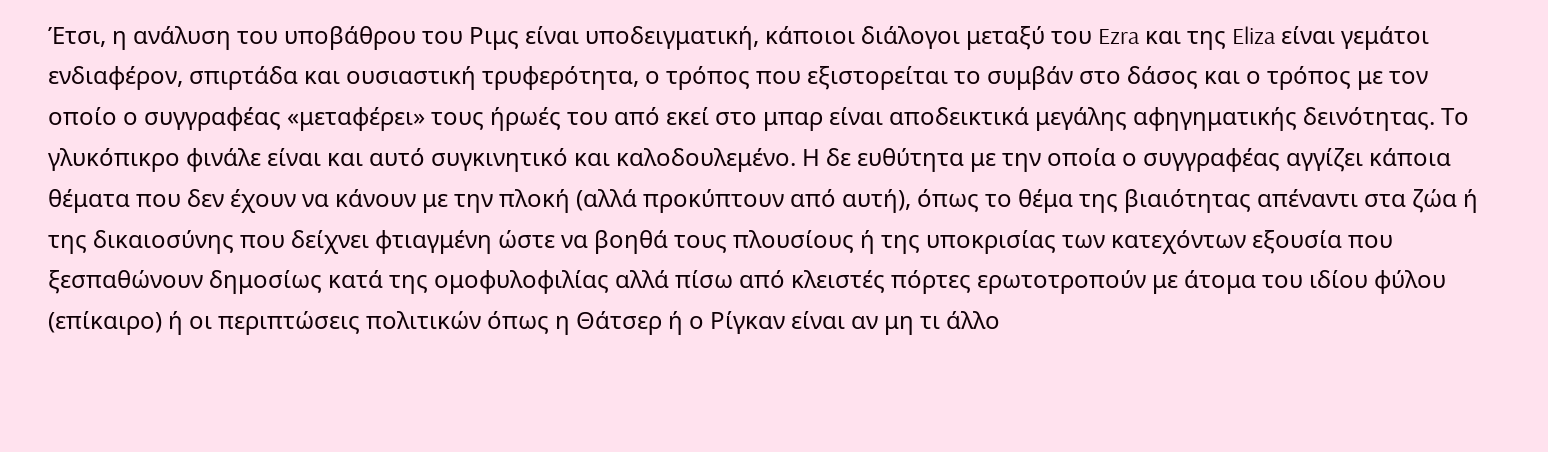Έτσι, η ανάλυση του υποβάθρου του Ριμς είναι υποδειγματική, κάποιοι διάλογοι μεταξύ του Ezra και της Eliza είναι γεμάτοι ενδιαφέρον, σπιρτάδα και ουσιαστική τρυφερότητα, ο τρόπος που εξιστορείται το συμβάν στο δάσος και ο τρόπος με τον οποίο ο συγγραφέας «μεταφέρει» τους ήρωές του από εκεί στο μπαρ είναι αποδεικτικά μεγάλης αφηγηματικής δεινότητας. Το γλυκόπικρο φινάλε είναι και αυτό συγκινητικό και καλοδουλεμένο. Η δε ευθύτητα με την οποία ο συγγραφέας αγγίζει κάποια θέματα που δεν έχουν να κάνουν με την πλοκή (αλλά προκύπτουν από αυτή), όπως το θέμα της βιαιότητας απέναντι στα ζώα ή της δικαιοσύνης που δείχνει φτιαγμένη ώστε να βοηθά τους πλουσίους ή της υποκρισίας των κατεχόντων εξουσία που ξεσπαθώνουν δημοσίως κατά της ομοφυλοφιλίας αλλά πίσω από κλειστές πόρτες ερωτοτροπούν με άτομα του ιδίου φύλου (επίκαιρο) ή οι περιπτώσεις πολιτικών όπως η Θάτσερ ή ο Ρίγκαν είναι αν μη τι άλλο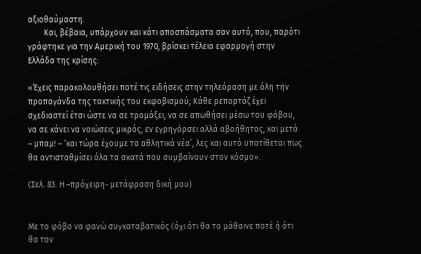αξιοθαύμαστη.
        Και, βέβαια, υπάρχουν και κάτι αποσπάσματα σαν αυτό, που, παρότι γράφτηκε για την Αμερική του 1970, βρίσκει τέλεια εφαρμογή στην Ελλάδα της κρίσης:

«Έχεις παρακολουθήσει ποτέ τις ειδήσεις στην τηλεόραση με όλη την προπαγάνδα της τακτικής του εκφοβισμού; Κάθε ρεπορτάζ έχει σχεδιαστεί έτσι ώστε να σε τρομάξει, να σε απωθήσει μέσω του φόβου, να σε κάνει να νοιώσεις μικρός, εν εγρηγόρσει αλλά αβοήθητος, και μετά – μπαμ! – ‘και τώρα έχουμε τα αθλητικά νέα’, λες και αυτό υποτίθεται πως θα αντισταθμίσει όλα τα σκατά που συμβαίνουν στον κόσμο».

(Σελ. 83. Η –πρόχειρη- μετάφραση δική μου)


Με το φόβο να φανώ συγκαταβατικός (όχι ότι θα το μάθαινε ποτέ ή ότι θα τον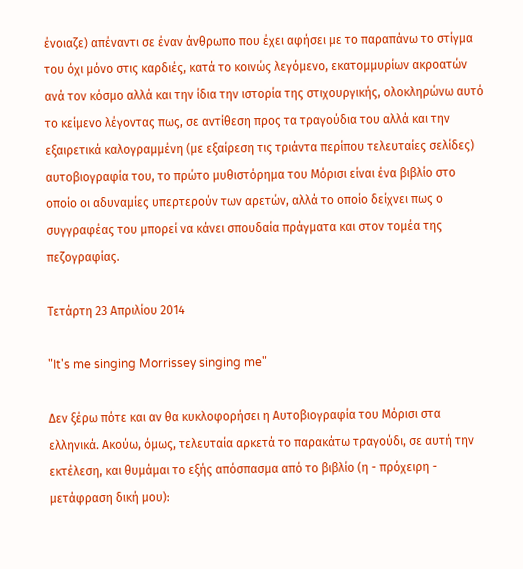ένοιαζε) απέναντι σε έναν άνθρωπο που έχει αφήσει με το παραπάνω το στίγμα του όχι μόνο στις καρδιές, κατά το κοινώς λεγόμενο, εκατομμυρίων ακροατών ανά τον κόσμο αλλά και την ίδια την ιστορία της στιχουργικής, ολοκληρώνω αυτό το κείμενο λέγοντας πως, σε αντίθεση προς τα τραγούδια του αλλά και την εξαιρετικά καλογραμμένη (με εξαίρεση τις τριάντα περίπου τελευταίες σελίδες) αυτοβιογραφία του, το πρώτο μυθιστόρημα του Μόρισι είναι ένα βιβλίο στο οποίο οι αδυναμίες υπερτερούν των αρετών, αλλά το οποίο δείχνει πως ο συγγραφέας του μπορεί να κάνει σπουδαία πράγματα και στον τομέα της πεζογραφίας.

Τετάρτη 23 Απριλίου 2014

"It's me singing Morrissey singing me"

Δεν ξέρω πότε και αν θα κυκλοφορήσει η Αυτοβιογραφία του Μόρισι στα ελληνικά. Ακούω, όμως, τελευταία αρκετά το παρακάτω τραγούδι, σε αυτή την εκτέλεση, και θυμάμαι το εξής απόσπασμα από το βιβλίο (η - πρόχειρη - μετάφραση δική μου):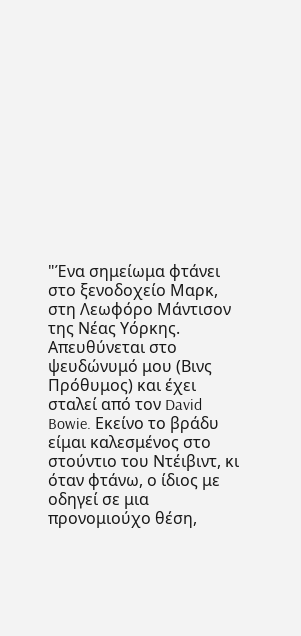"Ένα σημείωμα φτάνει στο ξενοδοχείο Μαρκ, στη Λεωφόρο Μάντισον της Νέας Υόρκης. Απευθύνεται στο ψευδώνυμό μου (Βινς Πρόθυμος) και έχει σταλεί από τον David Bowie. Εκείνο το βράδυ είμαι καλεσμένος στο στούντιο του Ντέιβιντ, κι όταν φτάνω, ο ίδιος με οδηγεί σε μια προνομιούχο θέση,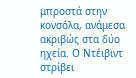μπροστά στην κονσόλα, ανάμεσα ακριβώς στα δύο ηχεία. Ο Ντέιβιντ στρίβει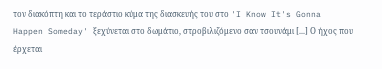τον διακόπτη και το τεράστιο κύμα της διασκευής του στο 'I Know It's Gonna Happen Someday' ξεχύνεται στο δωμάτιο, στροβιλιζόμενο σαν τσουνάμι [...] Ο ήχος που έρχεται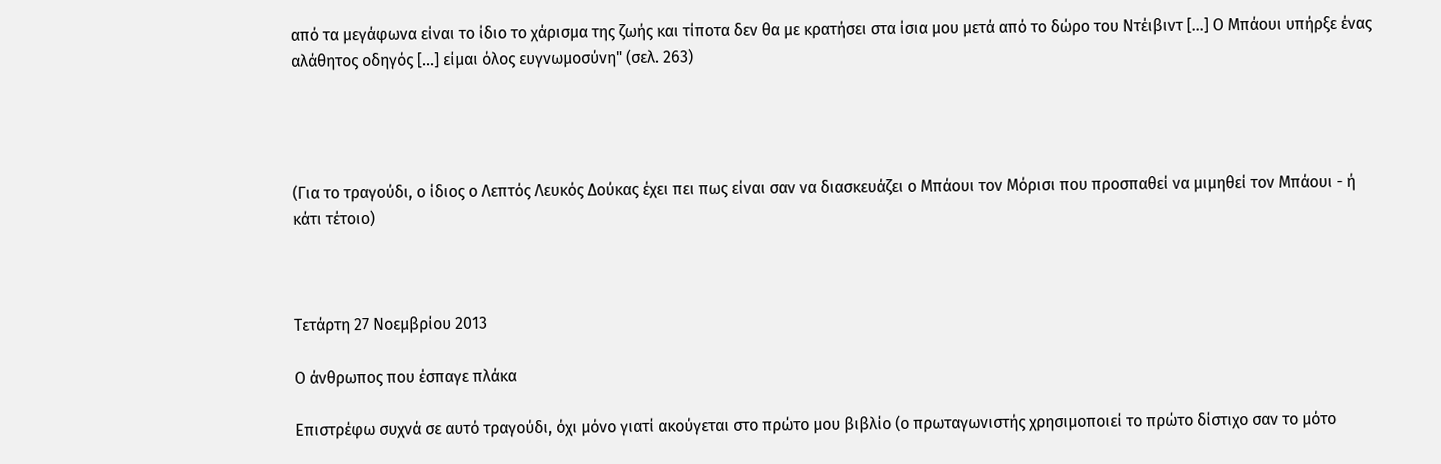από τα μεγάφωνα είναι το ίδιο το χάρισμα της ζωής και τίποτα δεν θα με κρατήσει στα ίσια μου μετά από το δώρο του Ντέιβιντ [...] Ο Μπάουι υπήρξε ένας αλάθητος οδηγός [...] είμαι όλος ευγνωμοσύνη" (σελ. 263)




(Για το τραγούδι, ο ίδιος ο Λεπτός Λευκός Δούκας έχει πει πως είναι σαν να διασκευάζει ο Μπάουι τον Μόρισι που προσπαθεί να μιμηθεί τον Μπάουι - ή κάτι τέτοιο)



Τετάρτη 27 Νοεμβρίου 2013

Ο άνθρωπος που έσπαγε πλάκα

Επιστρέφω συχνά σε αυτό τραγούδι, όχι μόνο γιατί ακούγεται στο πρώτο μου βιβλίο (ο πρωταγωνιστής χρησιμοποιεί το πρώτο δίστιχο σαν το μότο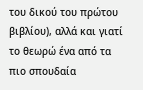του δικού του πρώτου βιβλίου), αλλά και γιατί το θεωρώ ένα από τα πιο σπουδαία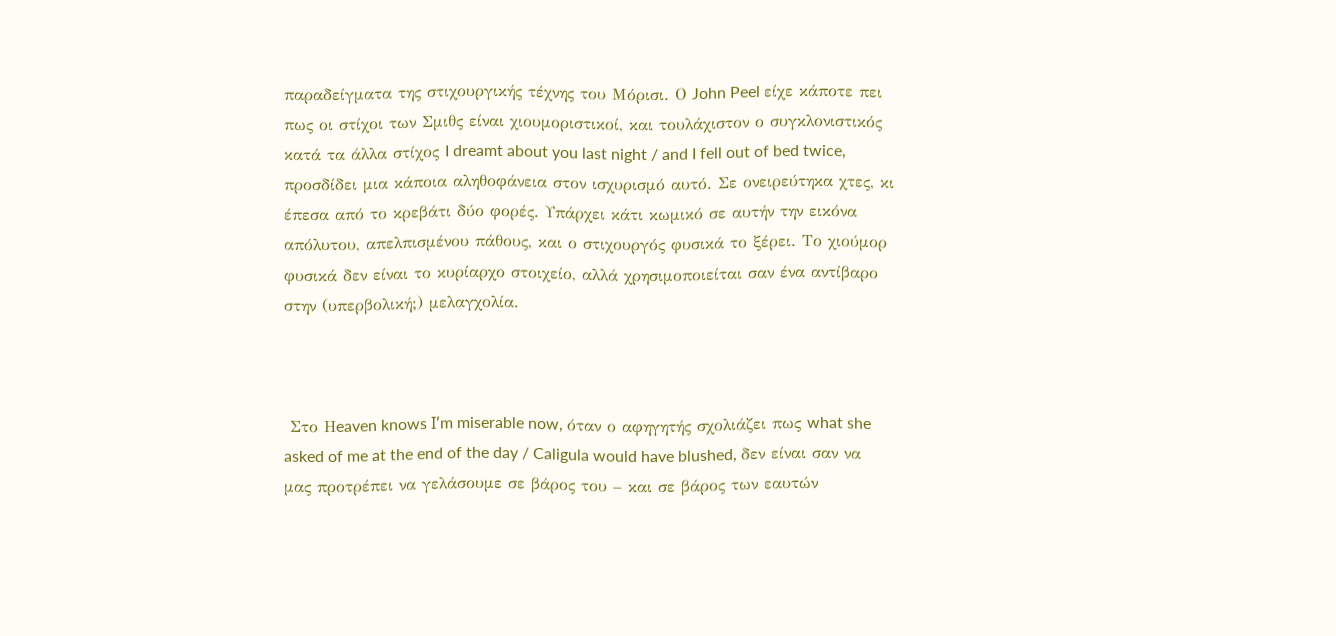παραδείγματα της στιχουργικής τέχνης του Μόρισι. Ο John Peel είχε κάποτε πει πως οι στίχοι των Σμιθς είναι χιουμοριστικοί, και τουλάχιστον ο συγκλονιστικός κατά τα άλλα στίχος I dreamt about you last night / and I fell out of bed twice, προσδίδει μια κάποια αληθοφάνεια στον ισχυρισμό αυτό. Σε ονειρεύτηκα χτες, κι έπεσα από το κρεβάτι δύο φορές. Υπάρχει κάτι κωμικό σε αυτήν την εικόνα απόλυτου, απελπισμένου πάθους, και ο στιχουργός φυσικά το ξέρει. Το χιούμορ φυσικά δεν είναι το κυρίαρχο στοιχείο, αλλά χρησιμοποιείται σαν ένα αντίβαρο στην (υπερβολική;) μελαγχολία.



 Στο Ηeaven knows I̕ m miserable now, όταν ο αφηγητής σχολιάζει πως what she asked of me at the end of the day / Caligula would have blushed, δεν είναι σαν να μας προτρέπει να γελάσουμε σε βάρος του – και σε βάρος των εαυτών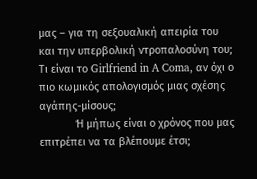μας – για τη σεξουαλική απειρία του και την υπερβολική ντροπαλοσύνη του; Τι είναι το Girlfriend in A Coma, αν όχι ο πιο κωμικός απολογισμός μιας σχέσης αγάπης-μίσους;
            Ή μήπως είναι ο χρόνος που μας επιτρέπει να τα βλέπουμε έτσι;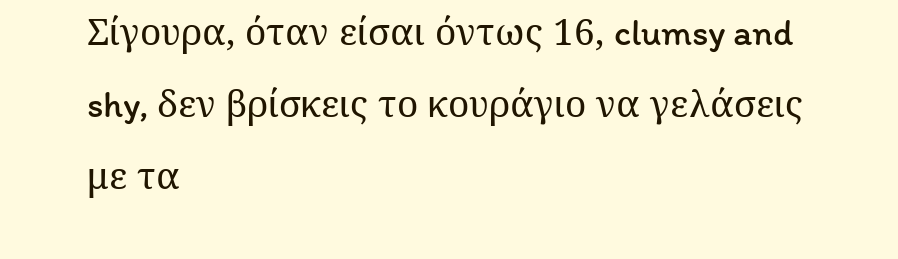Σίγουρα, όταν είσαι όντως 16, clumsy and shy, δεν βρίσκεις το κουράγιο να γελάσεις με τα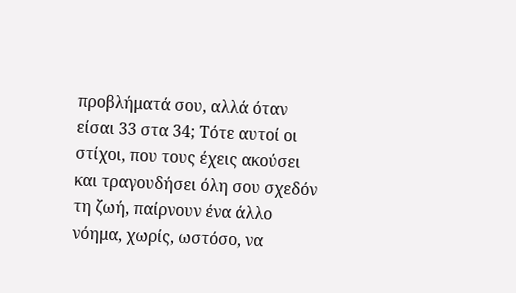προβλήματά σου, αλλά όταν είσαι 33 στα 34; Τότε αυτοί οι στίχοι, που τους έχεις ακούσει και τραγουδήσει όλη σου σχεδόν τη ζωή, παίρνουν ένα άλλο νόημα, χωρίς, ωστόσο, να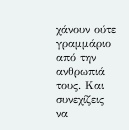χάνουν ούτε γραμμάριο από την ανθρωπιά τους. Και συνεχίζεις να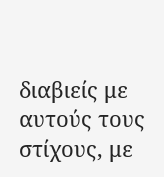διαβιείς με αυτούς τους στίχους, με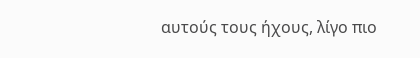αυτούς τους ήχους, λίγο πιο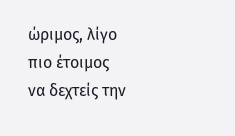ώριμος, λίγο πιο έτοιμος να δεχτείς την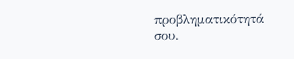προβληματικότητά σου.